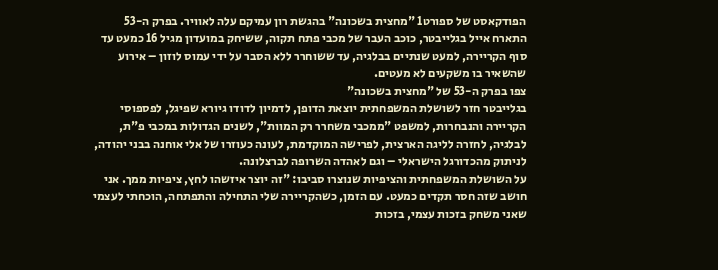הפודקאסט של ספורט1 "מחצית בשכונה" בהגשת רון עמיקם עלה לאוויר. בפרק ה-53 התארח אייל בגלייבטר, כוכב העבר של מכבי פתח תקוה, ששיחק במועדון מגיל 16 כמעט עד סוף הקריירה, למעט שנתיים בבלגיה, עד ששוחרר ללא הסבר על ידי עמוס לוזון – אירוע שהשאיר בו משקעים לא מעטים.
צפו בפרק ה-53 של "מחצית בשכונה"
בגלייבטר חזר לשושלת המשפחתית יוצאת הדופן, לדמיון לדודו גיורא שפיגל, לפספוסי הקריירה והנבחרות, למשפט "ממכבי משחרר רק המוות", לשנים הגדולות במכבי פ"ת, לבלגיה, לחזרה לליגה הארצית, לפרישה המוקדמת, לעונה כעוזרו של אלי אוחנה בבני יהודה, לניתוק מהכדורגל הישראלי – וגם לאהדה השרופה לברצלונה.
על השושלת המשפחתית והציפיות שנוצרו סביבו: "זה יוצר איזשהו לחץ, ציפיות ממך. אני חושב שזה חסר תקדים כמעט. עם הזמן, כשהקריירה שלי התחילה והתפתחה, הוכחתי לעצמי שאני משחק בזכות עצמי, בזכות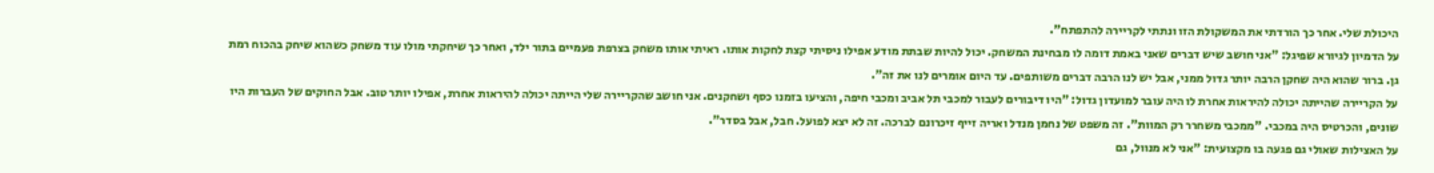היכולת שלי. אחר כך הורדתי את המשקולת הזו ונתתי לקריירה להתפתח".
על הדמיון לגיורא שפיגל: "אני חושב שיש דברים שאני באמת דומה לו מבחינת המשחק. יכול להיות שבתת מודע אפילו ניסיתי קצת לחקות אותו. ראיתי אותו משחק בצרפת פעמיים בתור ילד, ואחר כך שיחקתי מולו עוד משחק כשהוא שיחק בהכוח רמת גן. ברור שהוא היה שחקן הרבה יותר גדול ממני, אבל יש לנו הרבה דברים משותפים. עד היום אומרים לנו את זה".
על הקריירה שהייתה יכולה להיראות אחרת לו היה עובר למועדון גדול: "היו דיבורים לעבור למכבי תל אביב ומכבי חיפה, והציעו בזמנו כסף ושחקנים. אני חושב שהקריירה שלי הייתה יכולה להיראות אחרת, אפילו יותר טוב. אבל החוקים של העברות היו שונים, והכרטיס היה במכבי. "ממכבי משחרר רק המוות". זה משפט של נחמן מנדל ואריה זייף זיכרונם לברכה. זה לא יצא לפועל. חבל, אבל בסדר".
על האצילות שאולי גם פגעה בו מקצועית: "אני לא מנוול, גם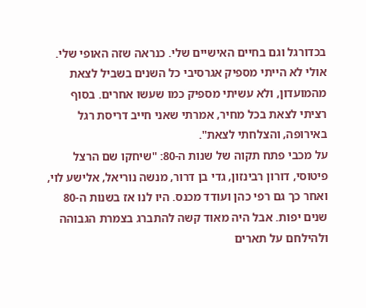בכדורגל וגם בחיים האישיים שלי. כנראה שזה האופי שלי. אולי לא הייתי מספיק אגרסיבי כל השנים בשביל לצאת מהמועדון, ולא עשיתי מספיק כמו שעשו אחרים. בסוף רציתי לצאת בכל מחיר, אמרתי שאני חייב דריסת רגל באירופה, והצלחתי לצאת".
על מכבי פתח תקוה של שנות ה-80: "שיחקו שם הרצל פיטוסי, דורון רבינזון, גדי בן דרור, מנשה נוריאל, אלישע לוי, ואחר כך גם רפי כהן ועודד מכנס. היו לנו אז בשנות ה-80 שנים יפות. אבל היה מאוד קשה להתברג בצמרת הגבוהה ולהילחם על תארים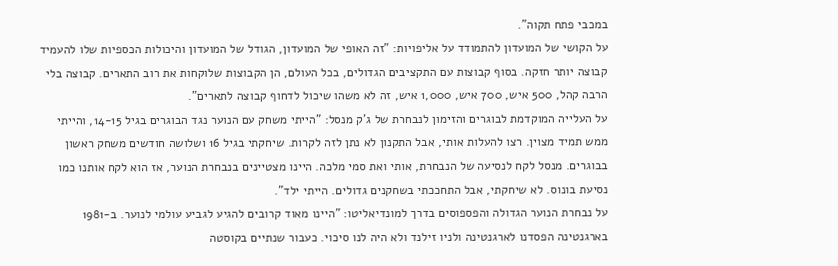במכבי פתח תקוה".
על הקושי של המועדון להתמודד על אליפויות: "זה האופי של המועדון, הגודל של המועדון והיכולות הכספיות שלו להעמיד קבוצה יותר חזקה. בסוף קבוצות עם התקציבים הגדולים, בכל העולם, הן הקבוצות שלוקחות את רוב התארים. קבוצה בלי הרבה קהל, 500 איש, 700 איש, 1,000 איש, זה לא משהו שיכול לדחוף קבוצה לתארים".
על העלייה המוקדמת לבוגרים והזימון לנבחרת של ג'ק מנסל: "הייתי משחק עם הנוער נגד הבוגרים בגיל 14-15, והייתי ממש תמיד מצוין. רצו להעלות אותי, אבל התקנון לא נתן לזה לקרות. שיחקתי בגיל 16 ושלושה חודשים משחק ראשון בבוגרים. מנסל לקח לנסיעה של הנבחרת, אותי ואת סמי מלכה. היינו מצטיינים בנבחרת הנוער, אז הוא לקח אותנו כמו נסיעת בונוס. לא שיחקתי, אבל התחככתי בשחקנים גדולים. הייתי ילד".
על נבחרת הנוער הגדולה והפספוסים בדרך למונדיאליטו: "היינו מאוד קרובים להגיע לגביע עולמי לנוער. ב-1981 בארגנטינה הפסדנו לארגנטינה ולניו זילנד ולא היה לנו סיכוי. כעבור שנתיים בקוסטה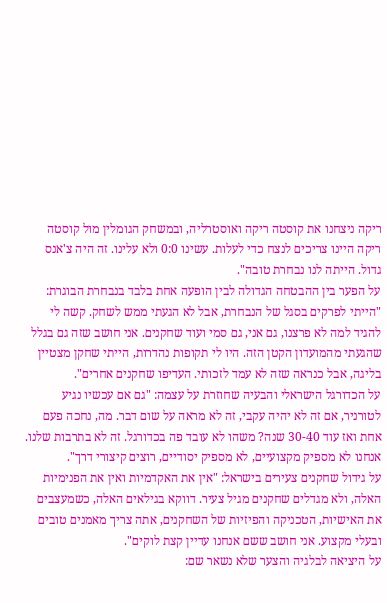ריקה ניצחנו את קוסטה ריקה ואוסטרליה, ובמשחק הגומלין מול קוסטה ריקה היינו צריכים לנצח כדי לעלות. עשינו 0:0 ולא עלינו. זה היה צ'אנס גדול. הייתה לנו נבחרת טובה".
על הפער בין ההבטחה הגדולה לבין הופעה אחת בלבד בנבחרת הבוגרת: "הייתי לפרקים בסגל של הנבחרת, אבל לא הגעתי ממש לשחק. קשה לי להגיד למה לא פרצנו, גם אני, גם סמי ועוד שחקנים. אני חושב שזה גם בגלל שהגעתי מהמועדון הקטן הזה. היו לי תקופות נהדרות, הייתי שחקן מצטיין בליגה, אבל כנראה שזה לא עמד לזכותי. העדיפו שחקנים אחרים".
על הכדורגל הישראלי והבעיה שחוזרת על עצמה: "גם אם עכשיו נגיע לטורניר, אם זה לא יהיה עקבי, זה לא מראה על שום דבר. מה, נחכה פעם אחת ואז עוד 30-40 שנה? משהו לא עובד פה בכדורגל. זה לא בתרבות שלנו. אנחנו לא מספיק מקצועיים, לא מספיק יסודיים, רוצים קיצורי דרך".
על גידול שחקנים צעירים בישראל: "אין את האקדמיות ואין את הפנימיות האלה, ולא מגדלים שחקנים מגיל צעיר. דווקא בגילאים האלה, כשמעצבים את האישיות, הטכניקה והפיזיות של השחקנים, אתה צריך מאמנים טובים ובעלי מקצוע. אני חושב ששם אנחנו עדיין קצת לוקים".
על היציאה לבלגיה והצער שלא נשאר שם: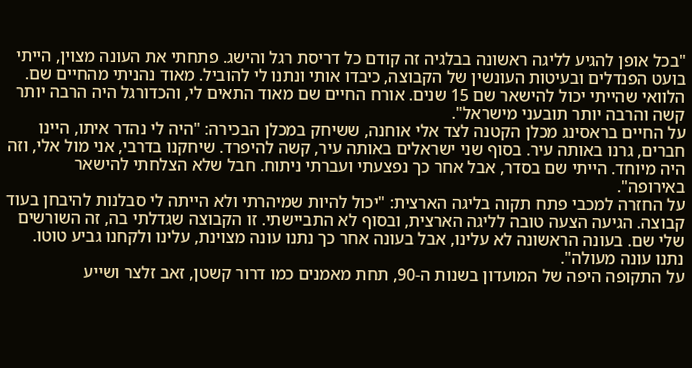"בכל אופן להגיע לליגה ראשונה בבלגיה זה קודם כל דריסת רגל והישג. פתחתי את העונה מצוין, הייתי בועט הפנדלים ובעיטות העונשין של הקבוצה, כיבדו אותי ונתנו לי להוביל. מאוד נהניתי מהחיים שם. הלוואי שהייתי יכול להישאר שם 15 שנים. אורח החיים שם מאוד התאים לי, והכדורגל היה הרבה יותר קשה והרבה יותר תובעני מישראל".
על החיים בראסינג מכלן הקטנה לצד אלי אוחנה, ששיחק במכלן הבכירה: "היה לי נהדר איתו, היינו חברים, גרנו באותה עיר. בסוף שני ישראלים באותה עיר, קשה להיפרד. שיחקנו בדרבי, אני מול אלי, וזה היה מיוחד. הייתי שם בסדר, אבל אחר כך נפצעתי ועברתי ניתוח. חבל שלא הצלחתי להישאר באירופה".
על החזרה למכבי פתח תקוה בליגה הארצית: "יכול להיות שמיהרתי ולא הייתה לי סבלנות להיבחן בעוד קבוצה. הגיעה הצעה טובה לליגה הארצית, ובסוף לא התביישתי. זו הקבוצה שגדלתי בה, זה השורשים שלי שם. בעונה הראשונה לא עלינו, אבל בעונה אחר כך נתנו עונה מצוינת, עלינו ולקחנו גביע טוטו. נתנו עונה מעולה".
על התקופה היפה של המועדון בשנות ה-90, תחת מאמנים כמו דרור קשטן, זאב זלצר ושייע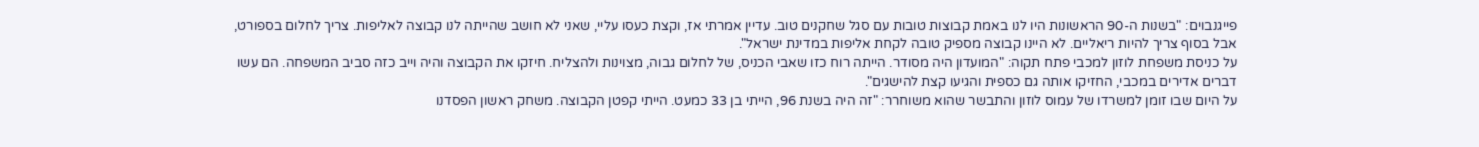פייגנבוים: "בשנות ה-90 הראשונות היו לנו באמת קבוצות טובות עם סגל שחקנים טוב. עדיין אמרתי אז, וקצת כעסו עליי, שאני לא חושב שהייתה לנו קבוצה לאליפות. צריך לחלום בספורט, אבל בסוף צריך להיות ריאליים. לא היינו קבוצה מספיק טובה לקחת אליפות במדינת ישראל".
על כניסת משפחת לוזון למכבי פתח תקוה: "המועדון היה מסודר. הייתה רוח כזו שאבי הכניס, של לחלום גבוה, מצוינות ולהצליח. חיזקו את הקבוצה והיה וייב כזה סביב המשפחה. הם עשו דברים אדירים במכבי, החזיקו אותה גם כספית והגיעו קצת להישגים".
על היום שבו זומן למשרדו של עמוס לוזון והתבשר שהוא משוחרר: "זה היה בשנת 96, הייתי בן 33 כמעט. הייתי קפטן הקבוצה. משחק ראשון הפסדנו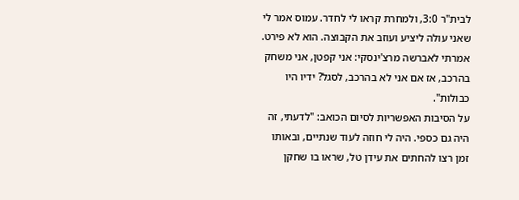לבית"ר 3:0, ולמחרת קראו לי לחדר. עמוס אמר לי שאני עולה ליציע ועוזב את הקבוצה. הוא לא פירט. אמרתי לאברשה מרצ'ינסקי: אני קפטן, אני משחק בהרכב, אז אם אני לא בהרכב, לסגל? ידיו היו כבולות".
על הסיבות האפשריות לסיום הכואב: "לדעתי, זה היה גם כספי. היה לי חוזה לעוד שנתיים, ובאותו זמן רצו להחתים את עידן טל, שראו בו שחקן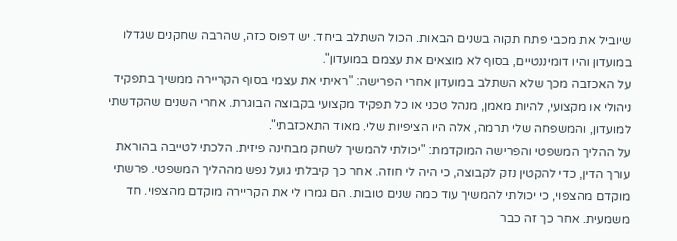שיוביל את מכבי פתח תקוה בשנים הבאות. הכול השתלב ביחד. יש דפוס כזה, שהרבה שחקנים שגדלו במועדון והיו דומיננטיים, בסוף לא מוצאים את עצמם במועדון".
על האכזבה מכך שלא השתלב במועדון אחרי הפרישה: "ראיתי את עצמי בסוף הקריירה ממשיך בתפקיד ניהולי או מקצועי, להיות מאמן, מנהל טכני או כל תפקיד מקצועי בקבוצה הבוגרת. אחרי השנים שהקדשתי למועדון, והמשפחה שלי תרמה, אלה היו הציפיות שלי. מאוד התאכזבתי".
על ההליך המשפטי והפרישה המוקדמת: "יכולתי להמשיך לשחק מבחינה פיזית. הלכתי לטייבה בהוראת עורך הדין, כדי להקטין נזק לקבוצה, כי היה לי חוזה. אחר כך קיבלתי גועל נפש מההליך המשפטי. פרשתי מוקדם מהצפוי, כי יכולתי להמשיך עוד כמה שנים טובות. הם גמרו לי את הקריירה מוקדם מהצפוי. חד משמעית. אחר כך זה כבר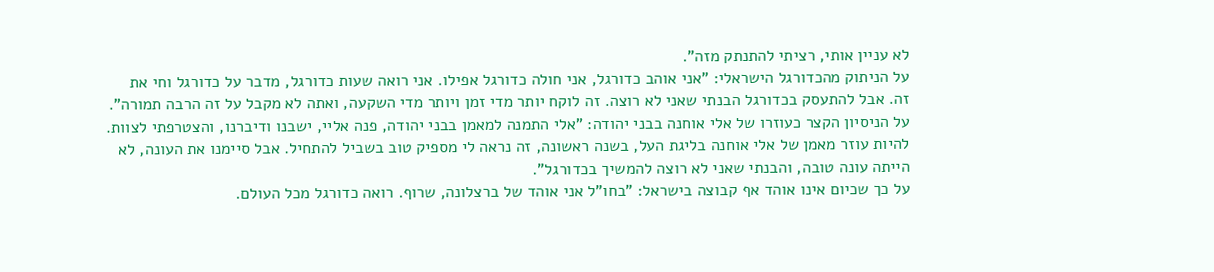לא עניין אותי, רציתי להתנתק מזה".
על הניתוק מהכדורגל הישראלי: "אני אוהב כדורגל, אני חולה כדורגל אפילו. אני רואה שעות כדורגל, מדבר על כדורגל וחי את זה. אבל להתעסק בכדורגל הבנתי שאני לא רוצה. זה לוקח יותר מדי זמן ויותר מדי השקעה, ואתה לא מקבל על זה הרבה תמורה".
על הניסיון הקצר כעוזרו של אלי אוחנה בבני יהודה: "אלי התמנה למאמן בבני יהודה, פנה אליי, ישבנו ודיברנו, והצטרפתי לצוות. להיות עוזר מאמן של אלי אוחנה בליגת העל, בשנה ראשונה, זה נראה לי מספיק טוב בשביל להתחיל. אבל סיימנו את העונה, לא הייתה עונה טובה, והבנתי שאני לא רוצה להמשיך בכדורגל".
על כך שכיום אינו אוהד אף קבוצה בישראל: "בחו"ל אני אוהד של ברצלונה, שרוף. רואה כדורגל מכל העולם.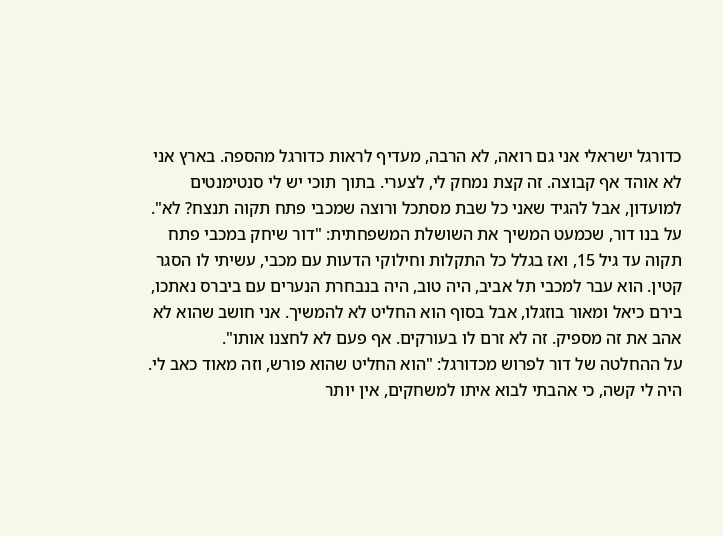כדורגל ישראלי אני גם רואה, לא הרבה, מעדיף לראות כדורגל מהספה. בארץ אני לא אוהד אף קבוצה. זה קצת נמחק לי, לצערי. בתוך תוכי יש לי סנטימנטים למועדון, אבל להגיד שאני כל שבת מסתכל ורוצה שמכבי פתח תקוה תנצח? לא".
על בנו דור, שכמעט המשיך את השושלת המשפחתית: "דור שיחק במכבי פתח תקוה עד גיל 15, ואז בגלל כל התקלות וחילוקי הדעות עם מכבי, עשיתי לו הסגר קטין. הוא עבר למכבי תל אביב, היה טוב, היה בנבחרת הנערים עם ביברס נאתכו, בירם כיאל ומאור בוזגלו, אבל בסוף הוא החליט לא להמשיך. אני חושב שהוא לא אהב את זה מספיק. זה לא זרם לו בעורקים. אף פעם לא לחצנו אותו".
על ההחלטה של דור לפרוש מכדורגל: "הוא החליט שהוא פורש, וזה מאוד כאב לי. היה לי קשה, כי אהבתי לבוא איתו למשחקים, אין יותר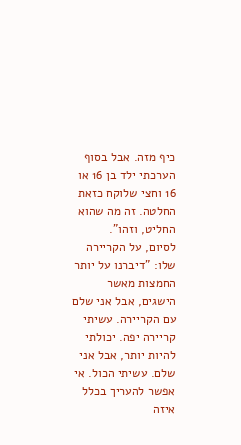כיף מזה. אבל בסוף הערכתי ילד בן 16 או 16 וחצי שלוקח כזאת החלטה. זה מה שהוא החליט, וזהו".
לסיום, על הקריירה שלו: "דיברנו על יותר החמצות מאשר הישגים, אבל אני שלם עם הקריירה. עשיתי קריירה יפה. יכולתי להיות יותר, אבל אני שלם. עשיתי הכול. אי אפשר להעריך בכלל איזה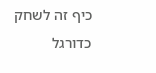כיף זה לשחק כדורגל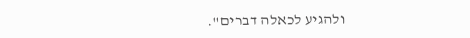ולהגיע לכאלה דברים".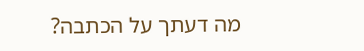מה דעתך על הכתבה?